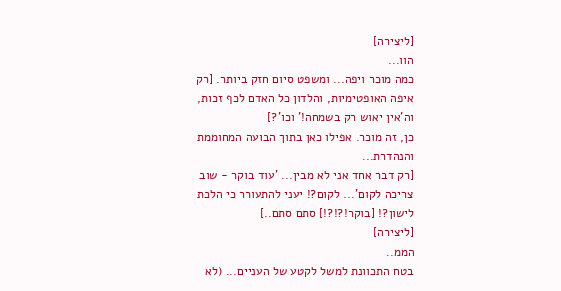[ליצירה]
הוו...
כמה מוכר ויפה... ומשפט סיום חזק ביותר. [רק איפה האופטימיות, והלדון כל האדם לכף זכות, וה'אין יאוש רק בשמחה!' וכו'?]
כן, זה מוכר. אפילו כאן בתוך הבועה המחוממת והנהדרת...
[רק דבר אחד אני לא מבין... 'עוד בוקר - שוב צריכה לקום'... לקום?! יעני להתעורר כי הלכת לישון?! [בוקר!?!?!] סתם סתם..]
[ליצירה]
הממ..
בטח התכוונת למשל לקטע של העניים... (לא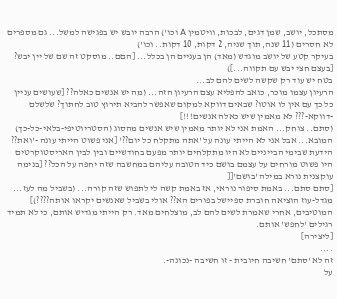מסתכל, יושב, שמן דגים, לבכות, וויטמין A וכו') הרבה יובש יש בפגישה למשל... גם מספרים לא חסרים (11 שנה, תוך שניה, 2 דקות, 10 דקות.. וכו')
בעיקר קטע של יושב מוגדש (מאד) הן בעניים הן בכלל... [הםם.. מוסקט זה שם של יין יבש? [בעצם חצי יבש עם תקווה...])
בטח יש עוד רק שקשה לשים להם לב...
הרעיון עצמו מוכר, כואב להפליא עצם הרעיון הזה... (מה יש אנשים כאלה?? [שעושים עניין כל כך עם אין לו אוטו? שבאים דווקא למקום שאפשר להביא תירוץ טוב לחתוך? שלשלם -דווקא-??? לא מאמין שיש כאלה אנשים!!!]
(סתם.. צוחק... האמת אני לא יותר מאמין שיש אנשים מהסוג (הסטריוטיפי-בלאי-כל-כך) המובא... אבל אני לא הייתי עונה על 'אתה מתקלח כל יום??' [אני פשוט הייתי עונה -'ואת?? הידעת שבימי הבייניים לא היו מתקלחים יותר מפעם בחודשיים ובין לבין האריסטוקרטים היו פשוט מורחים על עצמם בושם כיד הטובה עליהם במחשבה שזה יחפה על הכל?? [בנימה עוקצנית נורא במילה 'בושם'[[
[סתם סתם... באמת סיפור נוראי, אז באמת קשה לי לתפוש שזה קורה... (בשביל מה לעז... מגדל-עוז הוציאה חוברת ספיישל בפורים הא?? אולי בשביל שאנשים יקראו אותה????)]
המוטיבים, אחרי שאמרת לשים להם לב, מוצלחים מאד. רק הייתי מגדיש אותם, כי לא תמיד רגילים 'לחפש' אותם.
[ליצירה]
....
זה לא 'סתם' חשיבה חיובית - זו חשיבה -נכונה-.
על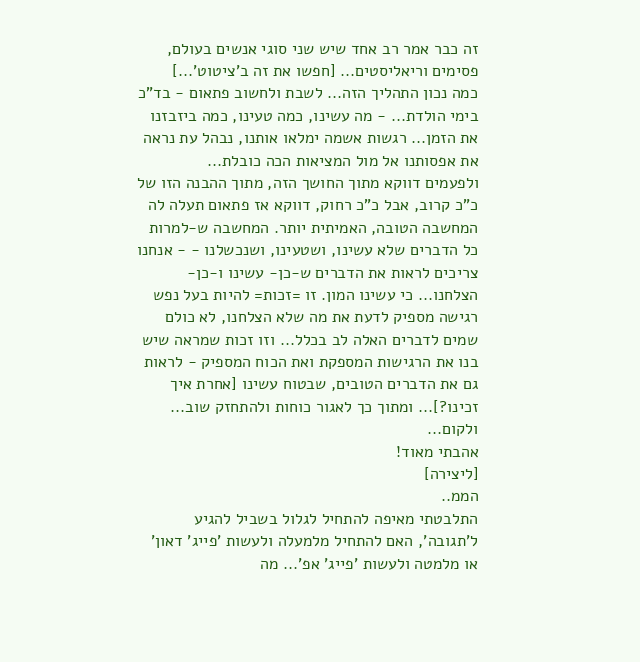זה כבר אמר רב אחד שיש שני סוגי אנשים בעולם, פסימים וריאליסטים... [חפשו את זה ב'ציטוט'...]
כמה נכון התהליך הזה... לשבת ולחשוב פתאום - בד"כ בימי הולדת... - מה עשינו, כמה טעינו, כמה ביזבזנו את הזמן... רגשות אשמה ימלאו אותנו, נבהל עת נראה את אפסותנו אל מול המציאות הכה כובלת...
ולפעמים דווקא מתוך החושך הזה, מתוך ההבנה הזו של כ"כ קרוב, אבל כ"כ רחוק, דווקא אז פתאום תעלה לה המחשבה הטובה, האמיתית יותר. המחשבה ש-למרות כל הדברים שלא עשינו, ושטעינו, ושנכשלנו - - אנחנו צריכים לראות את הדברים ש-כן- עשינו ו-כן- הצלחנו... כי עשינו המון. זו =זכות= להיות בעל נפש רגישה מספיק לדעת את מה שלא הצלחנו, לא כולם שמים לדברים האלה לב בכלל... וזו זכות שמראה שיש בנו את הרגישות המספקת ואת הכוח המספיק - לראות גם את הדברים הטובים, שבטוח עשינו [אחרת איך זכינו?]... ומתוך כך לאגור כוחות ולהתחזק שוב...
ולקום...
אהבתי מאוד!
[ליצירה]
הממ..
התלבטתי מאיפה להתחיל לגלול בשביל להגיע ל'תגובה', האם להתחיל מלמעלה ולעשות 'פייג' דאון' או מלמטה ולעשות 'פייג' אפ'... מה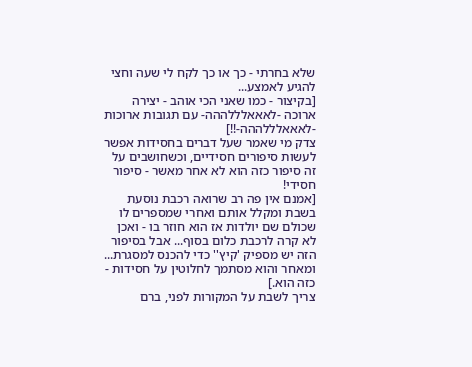שלא בחרתי - כך או כך לקח לי שעה וחצי להגיע לאמצע...
[בקיצור - כמו שאני הכי אוהב - יצירה ארוכה -לאאאלללההה- עם תגובות ארוכות -לאאאלללההה-!!]
צדק מי שאמר שעל דברים בחסידות אפשר לעשות סיפורים חסידיים, וכשחושבים על זה סיפור כזה הוא לא אחר מאשר - סיפור חסידי!
[אמנם אין פה רב שרואה רכבת נוסעת בשבת ומקלל אותם ואחרי שמספרים לו שכולם שם יולדות אז הוא חוזר בו - ואכן לא קרה לרכבת כלום בסוף... אבל בסיפור הזה יש מספיק 'קיץ'' כדי להכנס למסגרת... ומאחר והוא מסתמך לחלוטין על חסידות - כזה הוא.]
צריך לשבת על המקורות לפני, ברם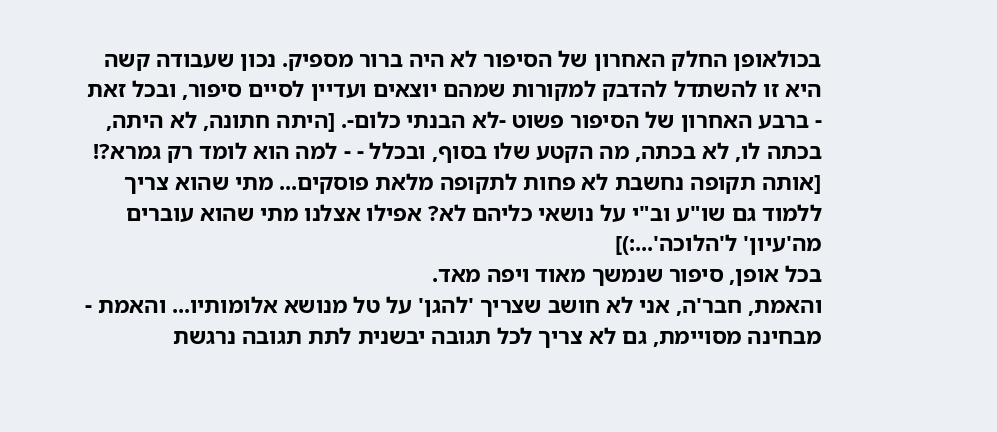בכולאופן החלק האחרון של הסיפור לא היה ברור מספיק. נכון שעבודה קשה היא זו להשתדל להדבק למקורות שמהם יוצאים ועדיין לסיים סיפור, ובכל זאת - ברבע האחרון של הסיפור פשוט -לא הבנתי כלום-. [היתה חתונה, לא היתה, בכתה לו, לא בכתה, מה הקטע שלו בסוף, ובכלל - - למה הוא לומד רק גמרא?! [אותה תקופה נחשבת לא פחות לתקופה מלאת פוסקים... מתי שהוא צריך ללמוד גם שו"ע וב"י על נושאי כליהם לא? אפילו אצלנו מתי שהוא עוברים מה'עיון' ל'הלוכה'...:)]
בכל אופן, סיפור שנמשך מאוד ויפה מאד.
והאמת, חבר'ה, אני לא חושב שצריך 'להגן' על טל מנושא אלומותיו... והאמת - מבחינה מסויימת, גם לא צריך לכל תגובה יבשנית לתת תגובה נרגשת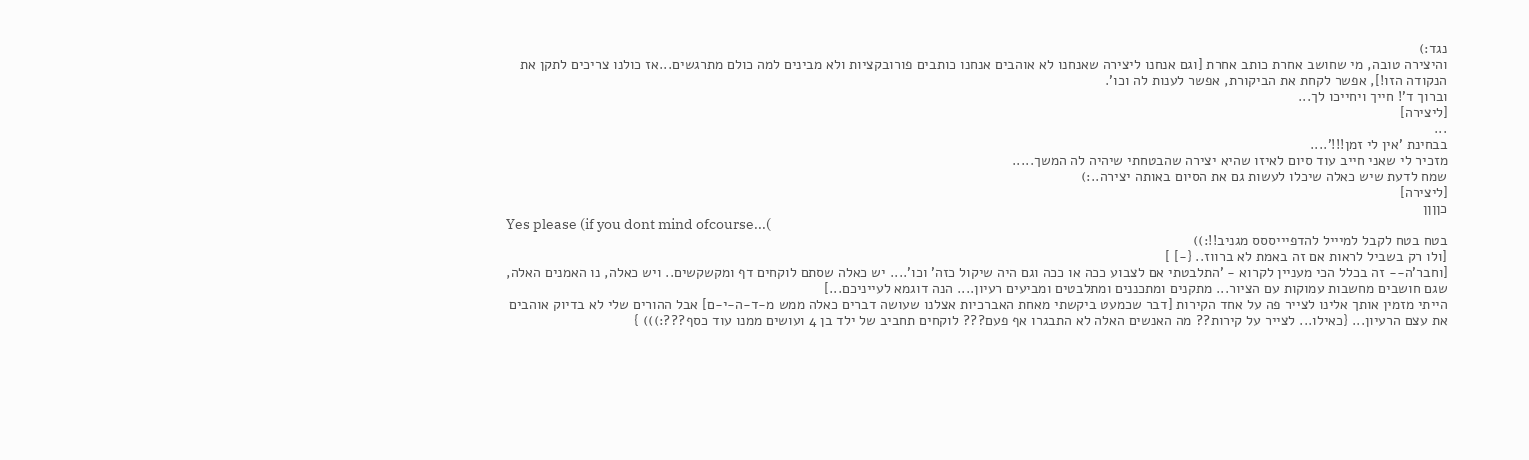נגד:)
והיצירה טובה, מי שחושב אחרת כותב אחרת [וגם אנחנו ליצירה שאנחנו לא אוהבים אנחנו כותבים פורובקציות ולא מבינים למה כולם מתרגשים...אז כולנו צריכים לתקן את הנקודה הזו!], אפשר לקחת את הביקורת, אפשר לענות לה וכו'.
וברוך ד'! חייך ויחייכו לך...
[ליצירה]
...
בבחינת 'אין לי זמן!!!'....
מזכיר לי שאני חייב עוד סיום לאיזו שהיא יצירה שהבטחתי שיהיה לה המשך.....
שמח לדעת שיש כאלה שיכלו לעשות גם את הסיום באותה יצירה..:)
[ליצירה]
כןןןן
Yes please (if you dont mind ofcourse...(
בטח בטח לקבל למיייל להדפיייססס מגניב!!:))
[ולו רק בשביל לראות אם זה באמת לא ברווז.. {-] ]
[וחבר'ה-- זה בכלל הכי מעניין לקרוא - 'התלבטתי אם לצבוע ככה או ככה וגם היה שיקול כזה' וכו'.... יש כאלה שסתם לוקחים דף ומקשקשים.. ויש כאלה, נו האמנים האלה, שגם חושבים מחשבות עמוקות עם הציור... מתקנים ומתכננים ומתלבטים ומביעים רעיון.... הנה דוגמא לעייניכם...]
הייתי מזמין אותך אלינו לצייר פה על אחד הקירות [דבר שכמעט ביקשתי מאחת האברכיות אצלנו שעושה דברים כאלה ממש מ-ד-ה-י-ם] אבל ההורים שלי לא בדיוק אוהבים את עצם הרעיון... {כאילו... לצייר על קירות?? מה האנשים האלה לא התבגרו אף פעם??? לוקחים תחביב של ילד בן 4 ועושים ממנו עוד כסף???:))) }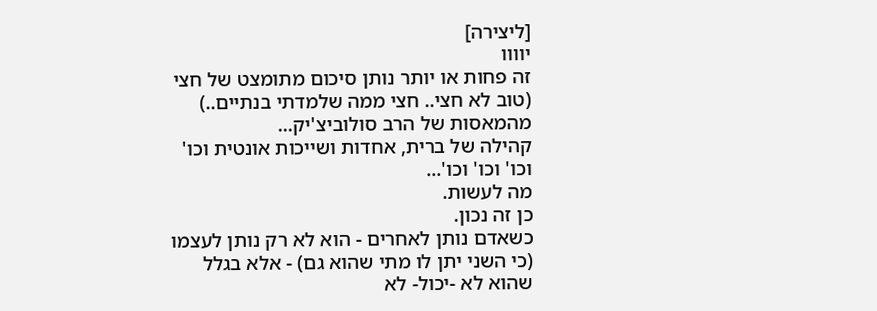[ליצירה]
יוווו
זה פחות או יותר נותן סיכום מתומצט של חצי (טוב לא חצי.. חצי ממה שלמדתי בנתיים..) מהמאסות של הרב סולוביצ'יק...
קהילה של ברית, אחדות ושייכות אונטית וכו' וכו' וכו' וכו'...
מה לעשות.
כן זה נכון.
כשאדם נותן לאחרים - הוא לא רק נותן לעצמו (כי השני יתן לו מתי שהוא גם) - אלא בגלל שהוא לא -יכול- לא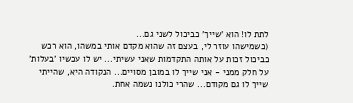לתת לו! הוא 'שייך' כביכול לשני גם...
(כשמישהו עוזר לי, בעצם זה שהוא מקדם אותי במשהו, הוא רכש כביכול זכות על אותה התקדמות שאני עשיתי... יש לו עכשיו 'בעלות' על חלק ממני - אני שייך לו במובן מסויים... הנקודה היא, שהייתי שייך לו גם מקודם... שהרי כולנו נשמה אחת.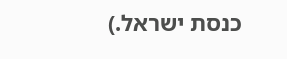כנסת ישראל.)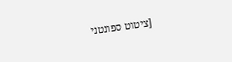[ציטוט ספונטני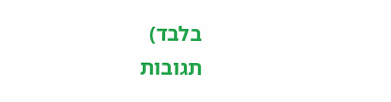בלבד)
תגובות